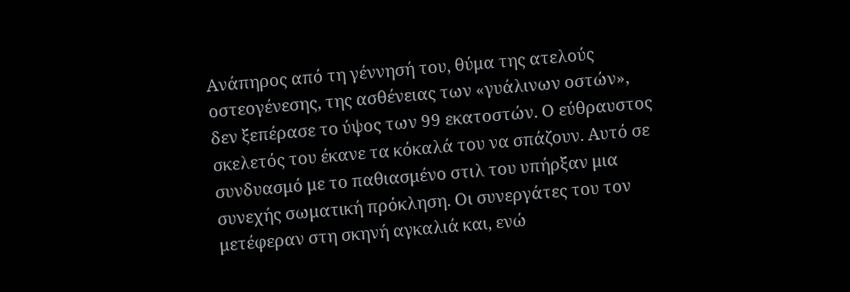Ανάπηρος από τη γέννησή του, θύμα της ατελούς οστεογένεσης, της ασθένειας των «γυάλινων οστών», δεν ξεπέρασε το ύψος των 99 εκατοστών. Ο εύθραυστος σκελετός του έκανε τα κόκαλά του να σπάζουν. Αυτό σε συνδυασμό με το παθιασμένο στιλ του υπήρξαν μια συνεχής σωματική πρόκληση. Οι συνεργάτες του τον μετέφεραν στη σκηνή αγκαλιά και, ενώ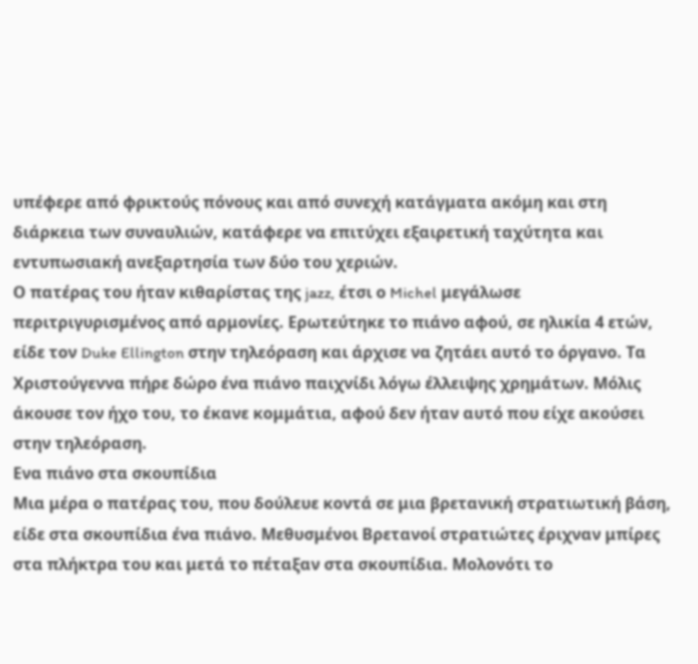υπέφερε από φρικτούς πόνους και από συνεχή κατάγματα ακόμη και στη διάρκεια των συναυλιών, κατάφερε να επιτύχει εξαιρετική ταχύτητα και εντυπωσιακή ανεξαρτησία των δύο του χεριών.
Ο πατέρας του ήταν κιθαρίστας της jazz, έτσι ο Michel μεγάλωσε περιτριγυρισμένος από αρμονίες. Ερωτεύτηκε το πιάνο αφού, σε ηλικία 4 ετών, είδε τον Duke Ellington στην τηλεόραση και άρχισε να ζητάει αυτό το όργανο. Τα Χριστούγεννα πήρε δώρο ένα πιάνο παιχνίδι λόγω έλλειψης χρημάτων. Μόλις άκουσε τον ήχο του, το έκανε κομμάτια, αφού δεν ήταν αυτό που είχε ακούσει στην τηλεόραση.
Ενα πιάνο στα σκουπίδια
Μια μέρα ο πατέρας του, που δούλευε κοντά σε μια βρετανική στρατιωτική βάση, είδε στα σκουπίδια ένα πιάνο. Μεθυσμένοι Βρετανοί στρατιώτες έριχναν μπίρες στα πλήκτρα του και μετά το πέταξαν στα σκουπίδια. Μολονότι τo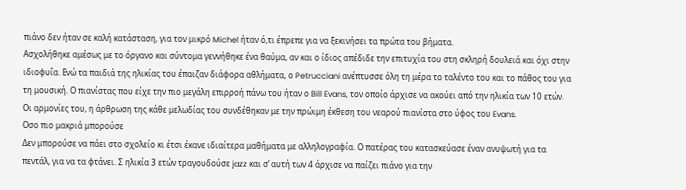πιάνο δεν ήταν σε καλή κατάσταση, για τον μικρό Michel ήταν ό,τι έπρεπε για να ξεκινήσει τα πρώτα του βήματα.
Ασχολήθηκε αμέσως με το όργανο και σύντομα γεννήθηκε ένα θαύμα, αν και ο ίδιος απέδιδε την επιτυχία του στη σκληρή δουλειά και όχι στην ιδιοφυΐα. Ενώ τα παιδιά της ηλικίας του έπαιζαν διάφορα αθλήματα, ο Petrucciani ανέπτυσσε όλη τη μέρα το ταλέντο του και το πάθος του για τη μουσική. Ο πιανίστας που είχε την πιο μεγάλη επιρροή πάνω του ήταν ο Bill Evans, τον οποίο άρχισε να ακούει από την ηλικία των 10 ετών. Οι αρμονίες του, η άρθρωση της κάθε μελωδίας του συνδέθηκαν με την πρώιμη έκθεση του νεαρού πιανίστα στο ύφος του Evans.
Οσο πιο μακριά μπορούσε
Δεν μπορούσε να πάει στο σχολείο κι έτσι έκανε ιδιαίτερα μαθήματα με αλληλογραφία. Ο πατέρας του κατασκεύασε έναν ανυψωτή για τα πεντάλ, για να τα φτάνει. Σ ηλικία 3 ετών τραγουδούσε jazz και σ’ αυτή των 4 άρχισε να παίζει πιάνο για την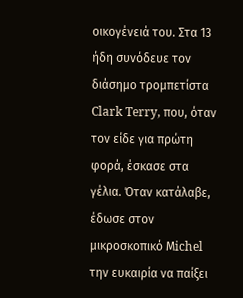οικογένειά του. Στα 13 ήδη συνόδευε τον διάσημο τρομπετίστα Clark Terry, που, όταν τον είδε για πρώτη φορά, έσκασε στα γέλια. Όταν κατάλαβε, έδωσε στον μικροσκοπικό Μichel την ευκαιρία να παίξει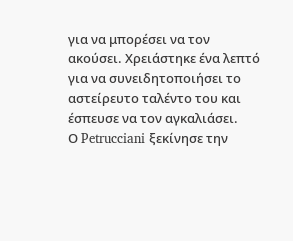για να μπορέσει να τον ακούσει. Χρειάστηκε ένα λεπτό για να συνειδητοποιήσει το αστείρευτο ταλέντο του και έσπευσε να τον αγκαλιάσει.
Ο Petrucciani ξεκίνησε την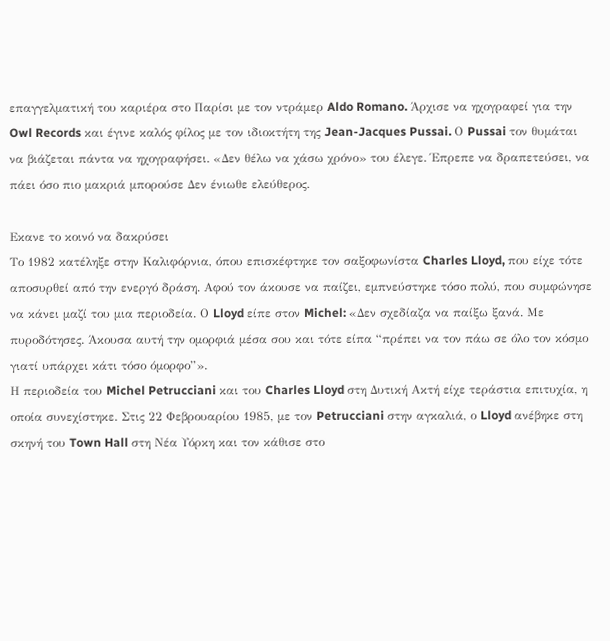επαγγελματική του καριέρα στο Παρίσι με τον ντράμερ Aldo Romano. Άρχισε να ηχογραφεί για την Owl Records και έγινε καλός φίλος με τον ιδιοκτήτη της Jean-Jacques Pussai. Ο Pussai τον θυμάται να βιάζεται πάντα να ηχογραφήσει. «Δεν θέλω να χάσω χρόνο» του έλεγε. Έπρεπε να δραπετεύσει, να πάει όσο πιο μακριά μπορούσε Δεν ένιωθε ελεύθερος.

Εκανε το κοινό να δακρύσει
Το 1982 κατέληξε στην Καλιφόρνια, όπου επισκέφτηκε τον σαξοφωνίστα Charles Lloyd, που είχε τότε αποσυρθεί από την ενεργό δράση. Αφού τον άκουσε να παίζει, εμπνεύστηκε τόσο πολύ, που συμφώνησε να κάνει μαζί του μια περιοδεία. Ο Lloyd είπε στον Michel: «Δεν σχεδίαζα να παίξω ξανά. Με πυροδότησες. Άκουσα αυτή την ομορφιά μέσα σου και τότε είπα “πρέπει να τον πάω σε όλο τον κόσμο γιατί υπάρχει κάτι τόσο όμορφο”».
Η περιοδεία του Michel Petrucciani και του Charles Lloyd στη Δυτική Ακτή είχε τεράστια επιτυχία, η οποία συνεχίστηκε. Στις 22 Φεβρουαρίου 1985, με τον Petrucciani στην αγκαλιά, ο Lloyd ανέβηκε στη σκηνή του Town Hall στη Νέα Υόρκη και τον κάθισε στο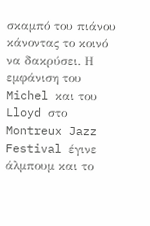σκαμπό του πιάνου κάνοντας το κοινό να δακρύσει. Η εμφάνιση του Michel και του Lloyd στο Montreux Jazz Festival έγινε άλμπουμ και το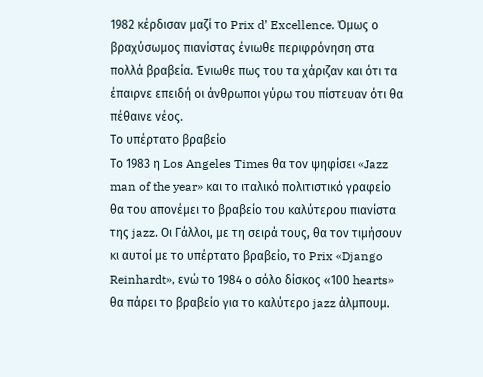1982 κέρδισαν μαζί το Prix d’ Excellence. Όμως ο βραχύσωμος πιανίστας ένιωθε περιφρόνηση στα πολλά βραβεία. Ένιωθε πως του τα χάριζαν και ότι τα έπαιρνε επειδή οι άνθρωποι γύρω του πίστευαν ότι θα πέθαινε νέος.
Το υπέρτατο βραβείο
Το 1983 η Los Angeles Times θα τον ψηφίσει «Jazz man of the year» και το ιταλικό πολιτιστικό γραφείο θα του απονέμει το βραβείο του καλύτερου πιανίστα της jazz. Οι Γάλλοι, με τη σειρά τους, θα τον τιμήσουν κι αυτοί με το υπέρτατο βραβείο, το Prix «Django Reinhardt», ενώ το 1984 ο σόλο δίσκος «100 hearts» θα πάρει το βραβείο για το καλύτερο jazz άλμπουμ.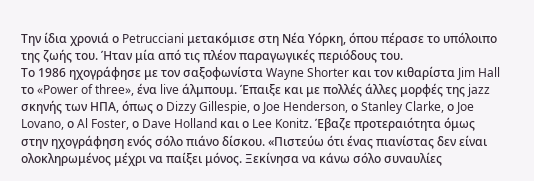Την ίδια χρονιά ο Petrucciani μετακόμισε στη Νέα Υόρκη, όπου πέρασε το υπόλοιπο της ζωής του. Ήταν μία από τις πλέον παραγωγικές περιόδους του.
Το 1986 ηχογράφησε με τον σαξοφωνίστα Wayne Shorter και τον κιθαρίστα Jim Hall το «Power of three», ένα live άλμπουμ. Έπαιξε και με πολλές άλλες μορφές της jazz σκηνής των ΗΠΑ, όπως ο Dizzy Gillespie, ο Joe Henderson, ο Stanley Clarke, ο Joe Lovano, ο Al Foster, ο Dave Holland και ο Lee Konitz. Έβαζε προτεραιότητα όμως στην ηχογράφηση ενός σόλο πιάνο δίσκου. «Πιστεύω ότι ένας πιανίστας δεν είναι ολοκληρωμένος μέχρι να παίξει μόνος. Ξεκίνησα να κάνω σόλο συναυλίες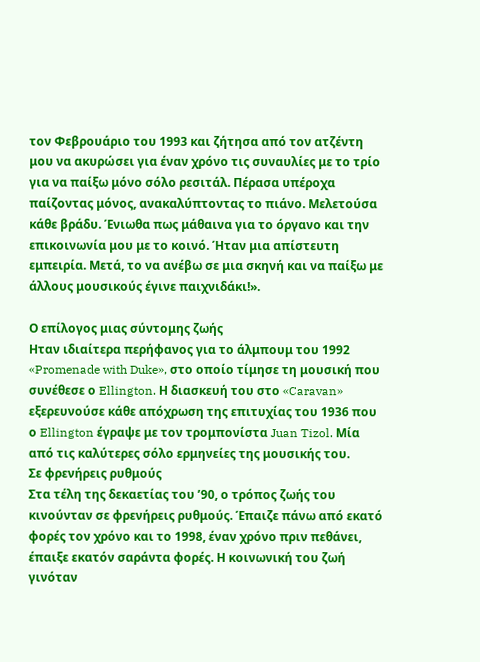τον Φεβρουάριο του 1993 και ζήτησα από τον ατζέντη μου να ακυρώσει για έναν χρόνο τις συναυλίες με το τρίο για να παίξω μόνο σόλο ρεσιτάλ. Πέρασα υπέροχα παίζοντας μόνος, ανακαλύπτοντας το πιάνο. Μελετούσα κάθε βράδυ. Ένιωθα πως μάθαινα για το όργανο και την επικοινωνία μου με το κοινό. Ήταν μια απίστευτη εμπειρία. Μετά, το να ανέβω σε μια σκηνή και να παίξω με άλλους μουσικούς έγινε παιχνιδάκι!».

Ο επίλογος μιας σύντομης ζωής
Ηταν ιδιαίτερα περήφανος για το άλμπουμ του 1992 «Promenade with Duke», στο οποίο τίμησε τη μουσική που συνέθεσε ο Ellington. Η διασκευή του στο «Caravan» εξερευνούσε κάθε απόχρωση της επιτυχίας του 1936 που ο Ellington έγραψε με τον τρομπονίστα Juan Tizol. Μία από τις καλύτερες σόλο ερμηνείες της μουσικής του.
Σε φρενήρεις ρυθμούς
Στα τέλη της δεκαετίας του ’90, ο τρόπος ζωής του κινούνταν σε φρενήρεις ρυθμούς. Έπαιζε πάνω από εκατό φορές τον χρόνο και το 1998, έναν χρόνο πριν πεθάνει, έπαιξε εκατόν σαράντα φορές. Η κοινωνική του ζωή γινόταν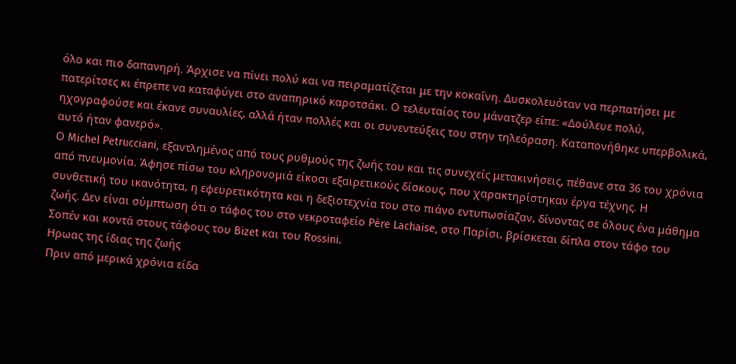όλο και πιο δαπανηρή. Άρχισε να πίνει πολύ και να πειραματίζεται με την κοκαΐνη. Δυσκολευόταν να περπατήσει με πατερίτσες κι έπρεπε να καταφύγει στο αναπηρικό καροτσάκι. Ο τελευταίος του μάνατζερ είπε: «Δούλευε πολύ, ηχογραφούσε και έκανε συναυλίες, αλλά ήταν πολλές και οι συνεντεύξεις του στην τηλεόραση. Καταπονήθηκε υπερβολικά, αυτό ήταν φανερό».
Ο Michel Petrucciani, εξαντλημένος από τους ρυθμούς της ζωής του και τις συνεχείς μετακινήσεις, πέθανε στα 36 του χρόνια από πνευμονία. Άφησε πίσω του κληρονομιά είκοσι εξαιρετικούς δίσκους, που χαρακτηρίστηκαν έργα τέχνης. Η συνθετική του ικανότητα, η εφευρετικότητα και η δεξιοτεχνία του στο πιάνο εντυπωσίαζαν, δίνοντας σε όλους ένα μάθημα ζωής. Δεν είναι σύμπτωση ότι ο τάφος του στο νεκροταφείο Père Lachaise, στο Παρίσι, βρίσκεται δίπλα στον τάφο του Σοπέν και κοντά στους τάφους του Bizet και του Rossini.
Ηρωας της ίδιας της ζωής
Πριν από μερικά χρόνια είδα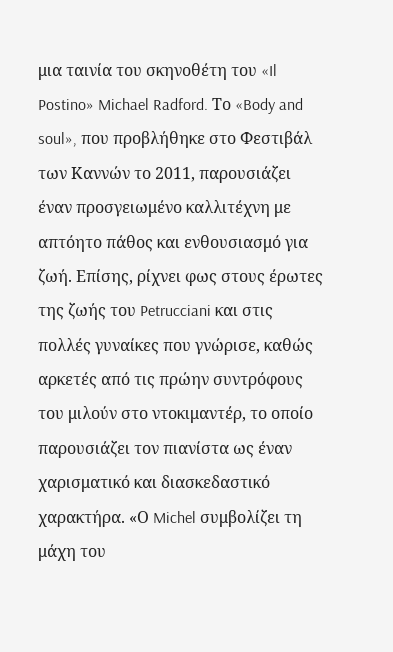μια ταινία του σκηνοθέτη του «Il Postino» Michael Radford. Το «Body and soul», που προβλήθηκε στο Φεστιβάλ των Καννών το 2011, παρουσιάζει έναν προσγειωμένο καλλιτέχνη με απτόητο πάθος και ενθουσιασμό για ζωή. Επίσης, ρίχνει φως στους έρωτες της ζωής του Petrucciani και στις πολλές γυναίκες που γνώρισε, καθώς αρκετές από τις πρώην συντρόφους του μιλούν στο ντοκιμαντέρ, το οποίο παρουσιάζει τον πιανίστα ως έναν χαρισματικό και διασκεδαστικό χαρακτήρα. «Ο Michel συμβολίζει τη μάχη του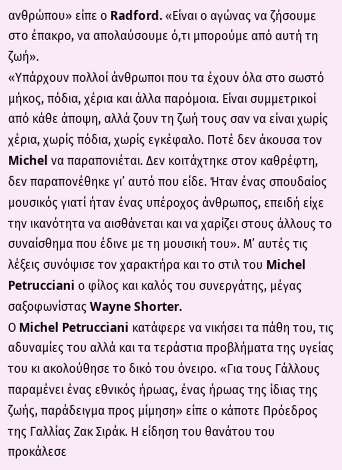ανθρώπου» είπε ο Radford. «Είναι ο αγώνας να ζήσουμε στο έπακρο, να απολαύσουμε ό,τι μπορούμε από αυτή τη ζωή».
«Υπάρχουν πολλοί άνθρωποι που τα έχουν όλα στο σωστό μήκος, πόδια, χέρια και άλλα παρόμοια. Είναι συμμετρικοί από κάθε άποψη, αλλά ζουν τη ζωή τους σαν να είναι χωρίς χέρια, χωρίς πόδια, χωρίς εγκέφαλο. Ποτέ δεν άκουσα τον Michel να παραπονιέται. Δεν κοιτάχτηκε στον καθρέφτη, δεν παραπονέθηκε γι’ αυτό που είδε. Ήταν ένας σπουδαίος μουσικός γιατί ήταν ένας υπέροχος άνθρωπος, επειδή είχε την ικανότητα να αισθάνεται και να χαρίζει στους άλλους το συναίσθημα που έδινε με τη μουσική του». Μ’ αυτές τις λέξεις συνόψισε τον χαρακτήρα και το στιλ του Michel Petrucciani ο φίλος και καλός του συνεργάτης, μέγας σαξοφωνίστας Wayne Shorter.
Ο Michel Petrucciani κατάφερε να νικήσει τα πάθη του, τις αδυναμίες του αλλά και τα τεράστια προβλήματα της υγείας του κι ακολούθησε το δικό του όνειρο. «Για τους Γάλλους παραμένει ένας εθνικός ήρωας, ένας ήρωας της ίδιας της ζωής, παράδειγμα προς μίμηση» είπε ο κάποτε Πρόεδρος της Γαλλίας Ζακ Σιράκ. Η είδηση του θανάτου του προκάλεσε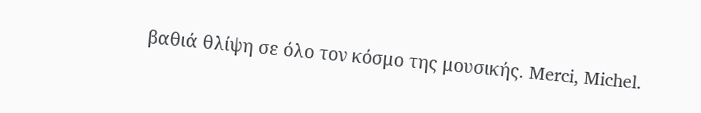βαθιά θλίψη σε όλο τον κόσμο της μουσικής. Merci, Michel.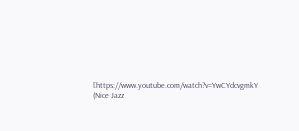[https://www.youtube.com/watch?v=YwCYdcvgmkY (Nice Jazz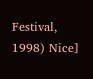Festival, 1998) Nice]